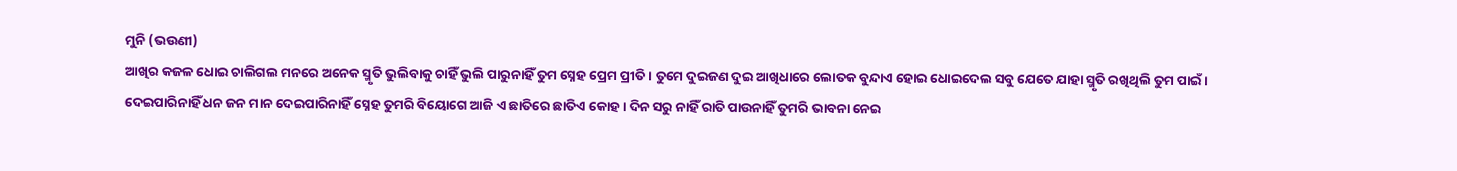ମୁନି (ଭଉଣୀ)
ଆଖିର କଜଳ ଧୋଇ ଚାଲିଗଲ ମନରେ ଅନେକ ସ୍ମୃତି ଭୁଲିବାକୁ ଚାହିଁ ଭୁଲି ପାରୁନାହିଁ ତୁମ ସ୍ନେହ ପ୍ରେମ ପ୍ରୀତି। ତୁମେ ଦୁଇଜଣ ଦୁଇ ଆଖିଧାରେ ଲୋତକ ବୁନ୍ଦାଏ ହୋଇ ଧୋଇଦେଲ ସବୁ ଯେତେ ଯାହା ସ୍ମୃତି ରଖିଥିଲି ତୁମ ପାଇଁ। ଦେଇପାରିନାହିଁ ଧନ ଜନ ମାନ ଦେଇପାରିନାହିଁ ସ୍ନେହ ତୁମରି ବିୟୋଗେ ଆଜି ଏ ଛାତିରେ ଛାତିଏ କୋହ। ଦିନ ସରୁ ନାହିଁ ରାତି ପାଉନାହିଁ ତୁମରି ଭାବନା ନେଇ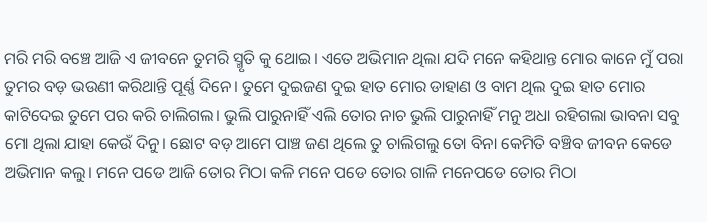ମରି ମରି ବଞ୍ଚେ ଆଜି ଏ ଜୀବନେ ତୁମରି ସ୍ମୃତି କୁ ଥୋଇ। ଏତେ ଅଭିମାନ ଥିଲା ଯଦି ମନେ କହିଥାନ୍ତ ମୋର କାନେ ମୁଁ ପରା ତୁମର ବଡ଼ ଭଉଣୀ କରିଥାନ୍ତି ପୂର୍ଣ୍ଣ ଦିନେ। ତୁମେ ଦୁଇଜଣ ଦୁଇ ହାତ ମୋର ଡାହାଣ ଓ ବାମ ଥିଲ ଦୁଇ ହାତ ମୋର କାଟିଦେଇ ତୁମେ ପର କରି ଚାଲିଗଲ। ଭୁଲି ପାରୁନାହିଁ ଏଲି ତୋର ନାଚ ଭୁଲି ପାରୁନାହିଁ ମନୁ ଅଧା ରହିଗଲା ଭାବନା ସବୁ ମୋ ଥିଲା ଯାହା କେଉଁ ଦିନୁ। ଛୋଟ ବଡ଼ ଆମେ ପାଞ୍ଚ ଜଣ ଥିଲେ ତୁ ଚାଲିଗଲୁ ତୋ ବିନା କେମିତି ବଞ୍ଚିବ ଜୀବନ କେଡେ ଅଭିମାନ କଲୁ। ମନେ ପଡେ ଆଜି ତୋର ମିଠା କଳି ମନେ ପଡେ ତୋର ଗାଳି ମନେପଡେ ତୋର ମିଠା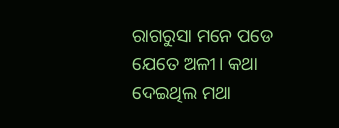ରାଗରୁସା ମନେ ପଡେ ଯେତେ ଅଳୀ। କଥା ଦେଇଥିଲ ମଥା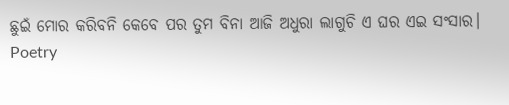ଛୁଇଁ ମୋର କରିବନି କେବେ ପର ତୁମ ବିନା ଆଜି ଅଧୁରା ଲାଗୁଚି ଏ ଘର ଏଇ ସଂସାର।
Poetry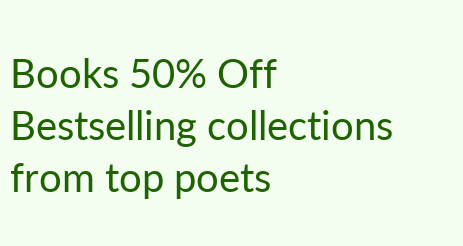Books 50% Off
Bestselling collections from top poets